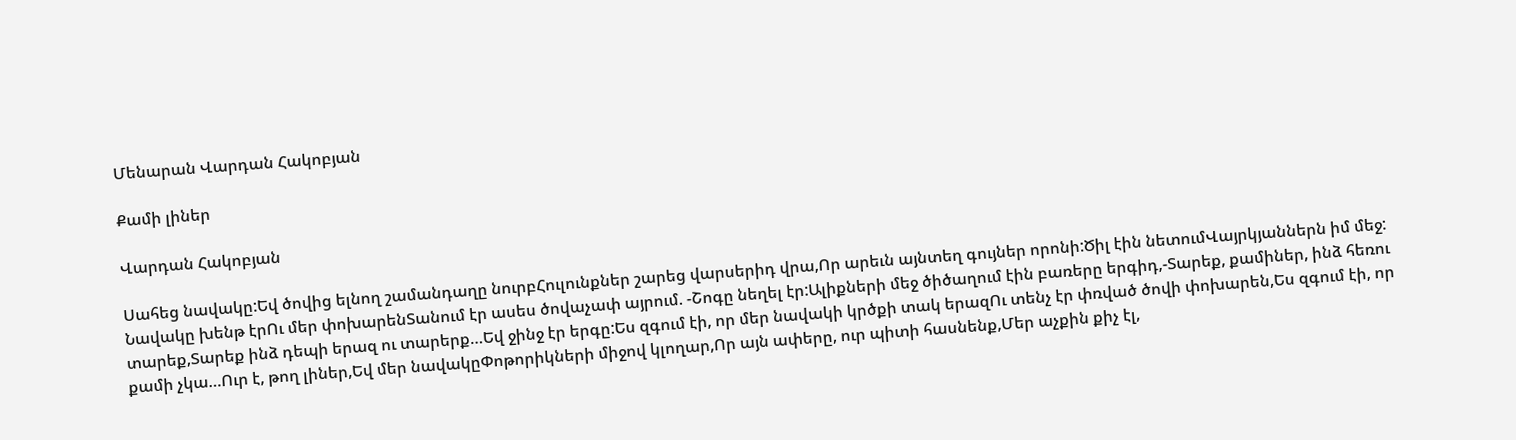Մենարան Վարդան Հակոբյան

Քամի լիներ

Վարդան Հակոբյան

Սահեց նավակը:Եվ ծովից ելնող շամանդաղը նուրբՀուլունքներ շարեց վարսերիդ վրա,Որ արեւն այնտեղ գույներ որոնի:Ծիլ էին նետումՎայրկյաններն իմ մեջ: Նավակը խենթ էրՈւ մեր փոխարենՏանում էր ասես ծովաչափ այրում. -Շոգը նեղել էր:Ալիքների մեջ ծիծաղում էին բառերը երգիդ,-Տարեք, քամիներ, ինձ հեռու տարեք,Տարեք ինձ դեպի երազ ու տարերք…Եվ ջինջ էր երգը:Ես զգում էի, որ մեր նավակի կրծքի տակ երազՈւ տենչ էր փռված ծովի փոխարեն,Ես զգում էի, որ քամի չկա…Ուր է, թող լիներ,Եվ մեր նավակըՓոթորիկների միջով կլողար,Որ այն ափերը, ուր պիտի հասնենք,Մեր աչքին քիչ էլ,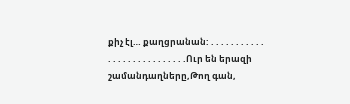քիչ էլ… քաղցրանան: . . . . . . . . . . . . . . . . . . . . . . . . . . .Ուր են երազի շամանդաղները,Թող գան,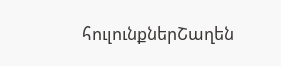հուլունքներՇաղեն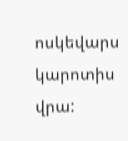ոսկեվարս կարոտիս վրա: